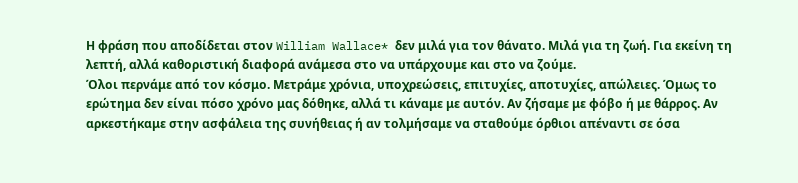Η φράση που αποδίδεται στον William Wallace* δεν μιλά για τον θάνατο. Μιλά για τη ζωή. Για εκείνη τη λεπτή, αλλά καθοριστική διαφορά ανάμεσα στο να υπάρχουμε και στο να ζούμε.
Όλοι περνάμε από τον κόσμο. Μετράμε χρόνια, υποχρεώσεις, επιτυχίες, αποτυχίες, απώλειες. Όμως το ερώτημα δεν είναι πόσο χρόνο μας δόθηκε, αλλά τι κάναμε με αυτόν. Αν ζήσαμε με φόβο ή με θάρρος. Αν αρκεστήκαμε στην ασφάλεια της συνήθειας ή αν τολμήσαμε να σταθούμε όρθιοι απέναντι σε όσα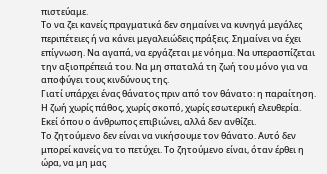πιστεύαμε.
Το να ζει κανείς πραγματικά δεν σημαίνει να κυνηγά μεγάλες περιπέτειες ή να κάνει μεγαλειώδεις πράξεις. Σημαίνει να έχει επίγνωση. Να αγαπά, να εργάζεται με νόημα. Να υπερασπίζεται την αξιοπρέπειά του. Να μη σπαταλά τη ζωή του μόνο για να αποφύγει τους κινδύνους της.
Γιατί υπάρχει ένας θάνατος πριν από τον θάνατο: η παραίτηση. Η ζωή χωρίς πάθος, χωρίς σκοπό, χωρίς εσωτερική ελευθερία. Εκεί όπου ο άνθρωπος επιβιώνει, αλλά δεν ανθίζει.
Το ζητούμενο δεν είναι να νικήσουμε τον θάνατο. Αυτό δεν μπορεί κανείς να το πετύχει. Το ζητούμενο είναι, όταν έρθει η ώρα, να μη μας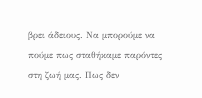βρει άδειους. Να μπορούμε να πούμε πως σταθήκαμε παρόντες στη ζωή μας. Πως δεν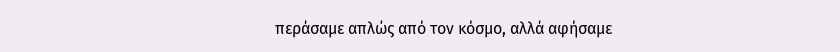περάσαμε απλώς από τον κόσμο, αλλά αφήσαμε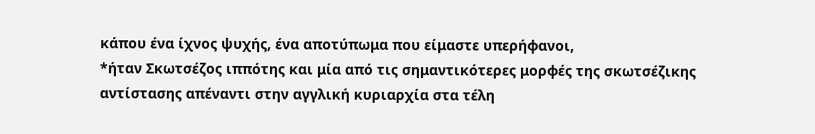κάπου ένα ίχνος ψυχής, ένα αποτύπωμα που είμαστε υπερήφανοι,
*ήταν Σκωτσέζος ιππότης και μία από τις σημαντικότερες μορφές της σκωτσέζικης αντίστασης απέναντι στην αγγλική κυριαρχία στα τέλη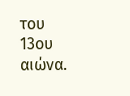του 13ου αιώνα.